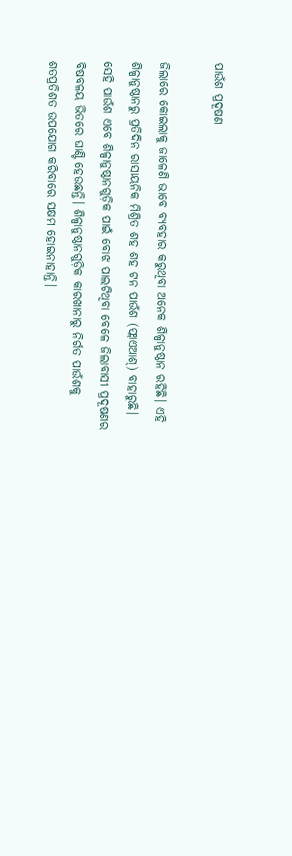ପାଉଁଶ ପ୍ରଦୂଷଣ

ଜିଲାରେ କୋଇଲାକୁ ଜାଳେଣି ଭାବେ ବ୍ୟବହାର କରୁଥିବା ଅନେକ ଶିଳ୍ପାନୁଷ୍ଠାନ ରହିଛି। ଏହି ଶିଳ୍ପାନୁଷ୍ଠାନରୁ ପ୍ରତିଦିନ ରାସାୟନିକ ମିଶ୍ରିତ ଶହ ଶହ ଟନ ପାଉଁଶ (ଫ୍ଲାଏଆଶ୍‌) ବାହାରୁଛି। ସେହି ପାଉଁଶ ଏବେ ଶିଳ୍ପାନୁଷ୍ଠାନଗୁଡ଼ିକ ପାଇଁ ବୋଝ ପାଲଟିଥିବା ବେଳେ ଜିଲାବାସୀ ପ୍ରଦୂଷଣର ବିଷବଳୟ ଭିତରେ ଘାଣ୍ଟି ହେଉଛନ୍ତି। ଶିଳ୍ପାନୁଷ୍ଠାନଗୁଡ଼ିକ କାରଖାନାରୁ ନିର୍ଗତ ପାଉଁଶକୁ ଶତପ୍ରତିଶତ ଉପଯୋଗ କରିବାରେ ସକ୍ଷମ ହୋଇନାହାନ୍ତି।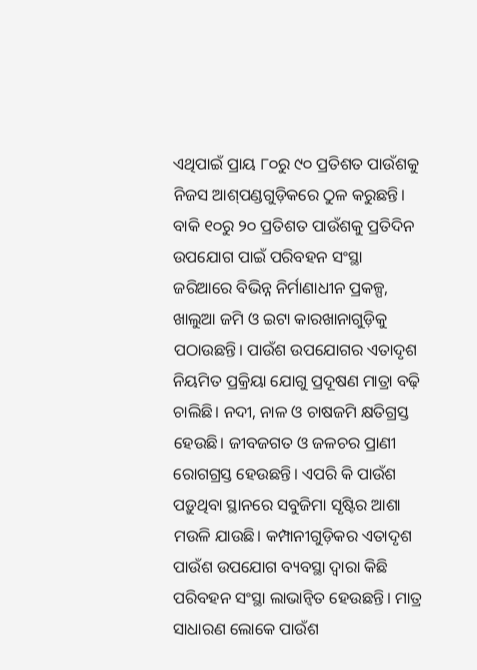ଏଥିପାଇଁ ପ୍ରାୟ ୮୦ରୁ ୯୦ ପ୍ରତିଶତ ପାଉଁଶକୁ ନିଜସ ଆଶ୍‌ପଣ୍ଡଗୁଡ଼ିକରେ ଠୁଳ କରୁଛନ୍ତି। ବାକି ୧୦ରୁ ୨୦ ପ୍ରତିଶତ ପାଉଁଶକୁ ପ୍ରତିଦିନ ଉପଯୋଗ ପାଇଁ ପରିବହନ ସଂସ୍ଥା ଜରିଆରେ ବିଭିନ୍ନ ନିର୍ମାଣାଧୀନ ପ୍ରକଳ୍ପ, ଖାଲୁଆ ଜମି ଓ ଇଟା କାରଖାନାଗୁଡ଼ିକୁ ପଠାଉଛନ୍ତି। ପାଉଁଶ ଉପଯୋଗର ଏତାଦୃଶ ନିୟମିତ ପ୍ରକ୍ରିୟା ଯୋଗୁ ପ୍ରଦୂଷଣ ମାତ୍ରା ବଢ଼ି ଚାଲିଛି। ନଦୀ, ନାଳ ଓ ଚାଷଜମି କ୍ଷତିଗ୍ରସ୍ତ ହେଉଛି। ଜୀବଜଗତ ଓ ଜଳଚର ପ୍ରାଣୀ ରୋଗଗ୍ରସ୍ତ ହେଉଛନ୍ତି। ଏପରି କି ପାଉଁଶ ପଡ଼ୁଥିବା ସ୍ଥାନରେ ସବୁଜିମା ସୃଷ୍ଟିର ଆଶା ମଉଳି ଯାଉଛି। କମ୍ପାନୀଗୁଡ଼ିକର ଏତାଦୃଶ ପାଉଁଶ ଉପଯୋଗ ବ୍ୟବସ୍ଥା ଦ୍ୱାରା କିଛି ପରିବହନ ସଂସ୍ଥା ଲାଭାନ୍ବିତ ହେଉଛନ୍ତି। ମାତ୍ର ସାଧାରଣ ଲୋକେ ପାଉଁଶ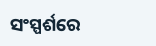ସଂସ୍ପର୍ଶରେ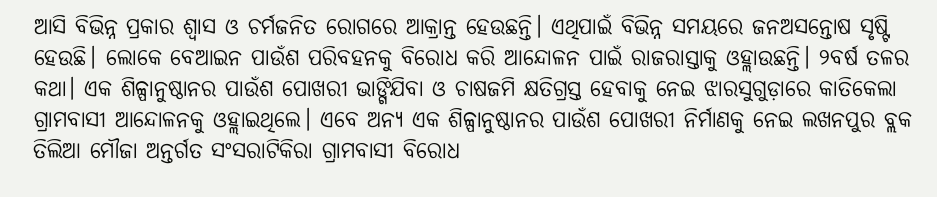ଆସି ବିଭିନ୍ନ ପ୍ରକାର ଶ୍ୱାସ ଓ ଚର୍ମଜନିତ ରୋଗରେ ଆକ୍ରାନ୍ତ ହେଉଛନ୍ତି। ଏଥିପାଇଁ ବିଭିନ୍ନ ସମୟରେ ଜନଅସନ୍ତୋଷ ସୃଷ୍ଟି ହେଉଛି। ଲୋକେ ବେଆଇନ ପାଉଁଶ ପରିବହନକୁ ବିରୋଧ କରି ଆନ୍ଦୋଳନ ପାଇଁ ରାଜରାସ୍ତାକୁ ଓହ୍ଲାଉଛନ୍ତି। ୨ବର୍ଷ ତଳର କଥା। ଏକ ଶିଳ୍ପାନୁଷ୍ଠାନର ପାଉଁଶ ପୋଖରୀ ଭାଙ୍ଗିଯିବା ଓ ଚାଷଜମି କ୍ଷତିଗ୍ରସ୍ତ ହେବାକୁ ନେଇ ଝାରସୁଗୁଡ଼ାରେ କାତିକେଲା ଗ୍ରାମବାସୀ ଆନ୍ଦୋଳନକୁ ଓହ୍ଲାଇଥିଲେ। ଏବେ ଅନ୍ୟ ଏକ ଶିଳ୍ପାନୁଷ୍ଠାନର ପାଉଁଶ ପୋଖରୀ ନିର୍ମାଣକୁ ନେଇ ଲଖନପୁର ବ୍ଲକ ତିଲିଆ ମୌଜା ଅନ୍ତର୍ଗତ ସଂସରାଟିକିରା ଗ୍ରାମବାସୀ ବିରୋଧ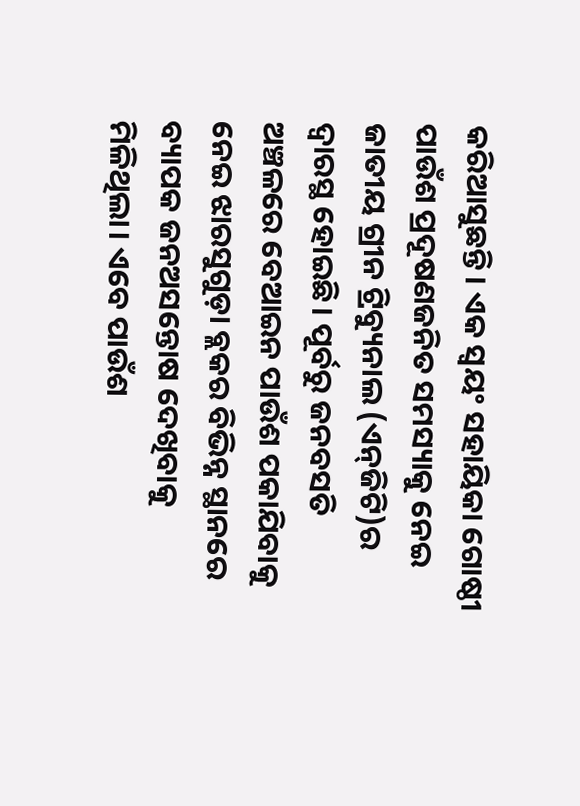କରିଆସୁଛନ୍ତି। ଏକ ସ୍ବୟଂ ସହାୟିକା ଗୋଷ୍ଠୀ ପାଉଁଶ ପ୍ରଦୂଷଣଜନିତ ସମସ୍ୟାକୁ ନେଇ ଜାତୀୟ ଗ୍ରୀନ ଟ୍ରିବ୍ୟୁନାଲ (ଏନ୍‌ଜିଟି)ର ଦ୍ୱାରସ୍ଥ ହୋଇଛି। ପୂର୍ବରୁ ଜନବସତି ଅଞ୍ଚଳରେ ବେଆଇନ ପାଉଁଶ ପକାଯିବାକୁ ନେଇ ଝାରସୁଗୁଡ଼ା ବ୍ଲକର ବିଭିନ୍ନ ସ୍ଥାନରେ ବ୍ୟାପକ ଜନଅସନ୍ତୋଷ ଦେଖିବାକୁ ମିଳିଥିଲା। ଏବେ ପାଉଁଶ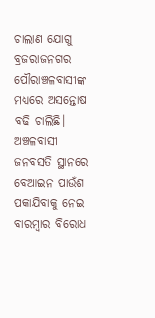ଚାଲାଣ ଯୋଗୁ ବ୍ରଜରାଜନଗର ପୌରାଞ୍ଚଳବାସୀଙ୍କ ମଧ୍ୟରେ ଅସନ୍ତୋଷ ବଢି ଚାଲିଛି। ଅଞ୍ଚଳବାସୀ ଜନବସତି ସ୍ଥାନରେ ବେଆଇନ ପାଉଁଶ ପକାଯିବାକୁ ନେଇ ବାରମ୍ବାର ବିରୋଧ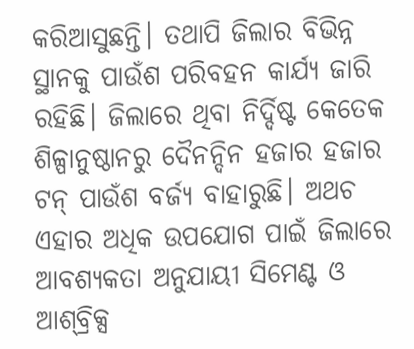କରିଆସୁଛନ୍ତି। ତଥାପି ଜିଲାର ବିଭିନ୍ନ ସ୍ଥାନକୁ ପାଉଁଶ ପରିବହନ କାର୍ଯ୍ୟ ଜାରି ରହିଛି। ଜିଲାରେ ଥିବା ନିର୍ଦ୍ଦିଷ୍ଟ କେତେକ ଶିଳ୍ପାନୁଷ୍ଠାନରୁ ଦୈନନ୍ଦିନ ହଜାର ହଜାର ଟନ୍‌ ପାଉଁଶ ବର୍ଜ୍ୟ ବାହାରୁଛି। ଅଥଚ ଏହାର ଅଧିକ ଉପଯୋଗ ପାଇଁ ଜିଲାରେ ଆବଶ୍ୟକତା ଅନୁଯାୟୀ ସିମେଣ୍ଟ ଓ ଆଶ୍‌ବ୍ରିକ୍ସ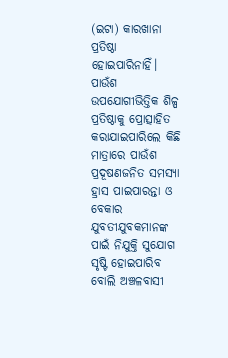(ଇଟା) କାରଖାନା ପ୍ରତିଷ୍ଠା ହୋଇପାରିନାହିଁ। ପାଉଁଶ ଉପଯୋଗୀଭିତ୍ତିକ ଶିଳ୍ପ ପ୍ରତିଷ୍ଠାକୁ ପ୍ରୋତ୍ସାହିତ କରାଯାଇପାରିଲେ କିଛି ମାତ୍ରାରେ ପାଉଁଶ ପ୍ରଦୂଷଣଜନିତ ସମସ୍ୟା ହ୍ରାସ ପାଇପାରନ୍ତା ଓ ବେକାର ଯୁବତୀଯୁବକମାନଙ୍କ ପାଇଁ ନିଯୁକ୍ତି ସୁଯୋଗ ସୃଷ୍ଟି ହୋଇପାରିବ ବୋଲି ଅଞ୍ଚଳବାସୀ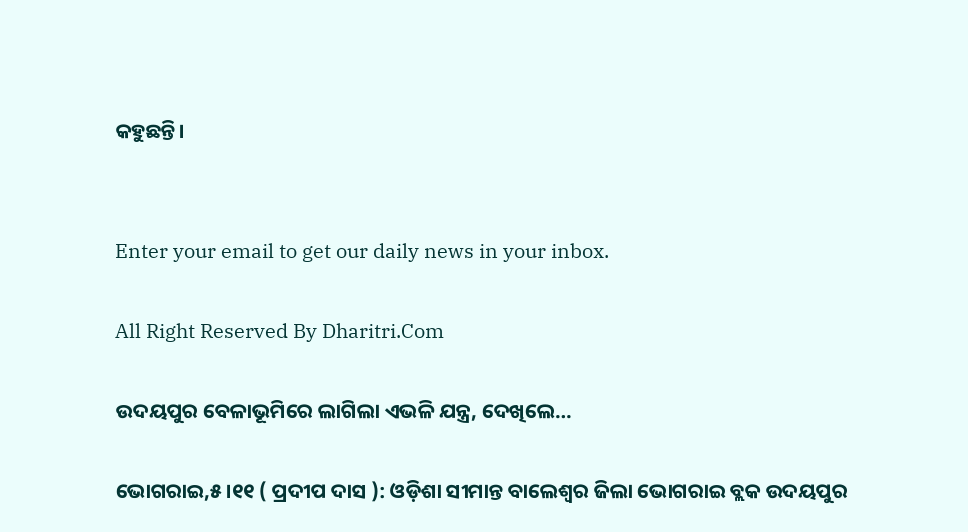କହୁଛନ୍ତି।


Enter your email to get our daily news in your inbox.

All Right Reserved By Dharitri.Com

ଉଦୟପୁର ବେଳାଭୂମିରେ ଲାଗିଲା ଏଭଳି ଯନ୍ତ୍ର, ଦେଖିଲେ…

ଭୋଗରାଇ,୫ ।୧୧ ( ପ୍ରଦୀପ ଦାସ ): ଓଡ଼ିଶା ସୀମାନ୍ତ ବାଲେଶ୍ୱର ଜିଲା ଭୋଗରାଇ ବ୍ଲକ ଉଦୟପୁର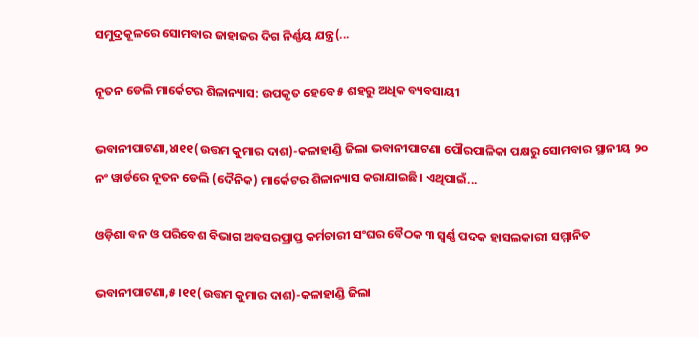ସମୁଦ୍ରକୂଳରେ ସୋମବାର ଜାହାଜର ଦିଗ ନିର୍ଣ୍ଣୟ ଯନ୍ତ୍ର(...

ନୂତନ ଡେଲି ମାର୍କେଟର ଶିଳାନ୍ୟାସ: ଉପକୃତ ହେବେ ୫ ଶହରୁ ଅଧିକ ବ୍ୟବସାୟୀ

ଭବାନୀପାଟଣା,୪ା୧୧(ଉତ୍ତମ କୁମାର ଦାଶ)-କଳାହାଣ୍ଡି ଜିଲା ଭବାନୀପାଟଣା ପୌରପାଳିକା ପକ୍ଷରୁ ସୋମବାର ସ୍ଥାନୀୟ ୨୦ ନଂ ୱାର୍ଡରେ ନୂତନ ଡେଲି (ଦୈନିକ) ମାର୍କେଟର ଶିଳାନ୍ୟାସ କରାଯାଇଛି। ଏଥିପାଇଁ...

ଓଡ଼ିଶା ବନ ଓ ପରିବେଶ ବିଭାଗ ଅବସରପ୍ରାପ୍ତ କର୍ମଚାରୀ ସଂଘର ବୈଠକ ୩ ସ୍ବର୍ଣ୍ଣ ପଦକ ହାସଲକାରୀ ସମ୍ମାନିତ

ଭବାନୀପାଟଣା,୫।୧୧(ଉତ୍ତମ କୁମାର ଦାଶ)-କଳାହାଣ୍ଡି ଜିଲା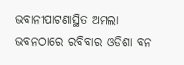ଭବାନୀପାଟଣାସ୍ଥିତ ଅମଲା ଭବନଠାରେ ରବିବାର ଓଡିଶା ବନ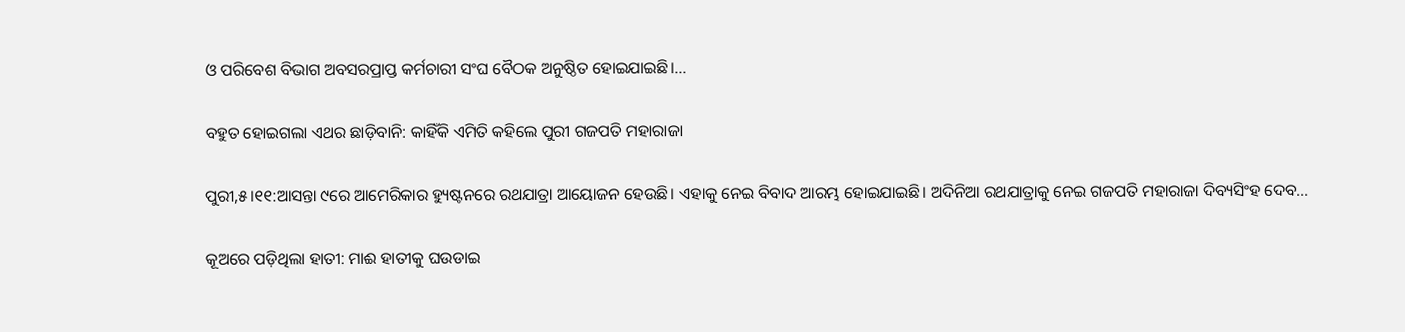ଓ ପରିବେଶ ବିଭାଗ ଅବସରପ୍ରାପ୍ତ କର୍ମଚାରୀ ସଂଘ ବୈଠକ ଅନୁଷ୍ଠିତ ହୋଇଯାଇଛି।...

ବହୁତ ହୋଇଗଲା ଏଥର ଛାଡ଼ିବାନି: କାହିଁକି ଏମିତି କହିଲେ ପୁରୀ ଗଜପତି ମହାରାଜା

ପୁରୀ,୫।୧୧:ଆସନ୍ତା ୯ରେ ଆମେରିକାର ହ୍ୟୁଷ୍ଟନରେ ରଥଯାତ୍ରା ଆୟୋଜନ ହେଉଛି। ଏହାକୁ ନେଇ ବିବାଦ ଆରମ୍ଭ ହୋଇଯାଇଛି। ଅଦିନିଆ ରଥଯାତ୍ରାକୁ ନେଇ ଗଜପତି ମହାରାଜା ଦିବ୍ୟସିଂହ ଦେବ...

କୂଅରେ ପଡ଼ିଥିଲା ହାତୀ: ମାଈ ହାତୀକୁ ଘଉଡାଇ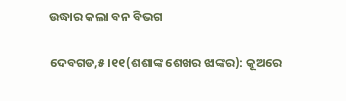ଉଦ୍ଧାର କଲା ବନ ବିଭଗ

ଦେବଗଡ,୫।୧୧(ଶଶାଙ୍କ ଶେଖର ଝାଙ୍କର): କୂଅରେ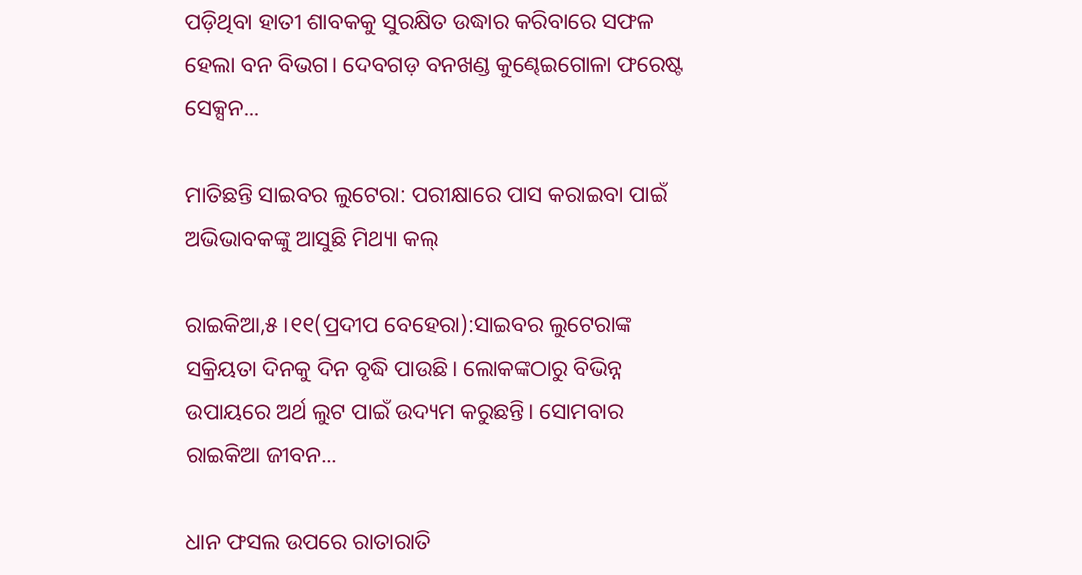ପଡ଼ିଥିବା ହାତୀ ଶାବକକୁ ସୁରକ୍ଷିତ ଉଦ୍ଧାର କରିବାରେ ସଫଳ ହେଲା ବନ ବିଭଗ। ଦେବଗଡ଼ ବନଖଣ୍ଡ କୁଣ୍ଢେଇଗୋଳା ଫରେଷ୍ଟ ସେକ୍ସନ...

ମାତିଛନ୍ତି ସାଇବର ଲୁଟେରା: ପରୀକ୍ଷାରେ ପାସ କରାଇବା ପାଇଁ ଅଭିଭାବକଙ୍କୁ ଆସୁଛି ମିଥ୍ୟା କଲ୍‌

ରାଇକିଆ,୫।୧୧(ପ୍ରଦୀପ ବେହେରା):ସାଇବର ଲୁଟେରାଙ୍କ ସକ୍ରିୟତା ଦିନକୁ ଦିନ ବୃଦ୍ଧି ପାଉଛି। ଲୋକଙ୍କଠାରୁ ବିଭିନ୍ନ ଉପାୟରେ ଅର୍ଥ ଲୁଟ ପାଇଁ ଉଦ୍ୟମ କରୁଛନ୍ତି। ସୋମବାର ରାଇକିଆ ଜୀବନ...

ଧାନ ଫସଲ ଉପରେ ରାତାରାତି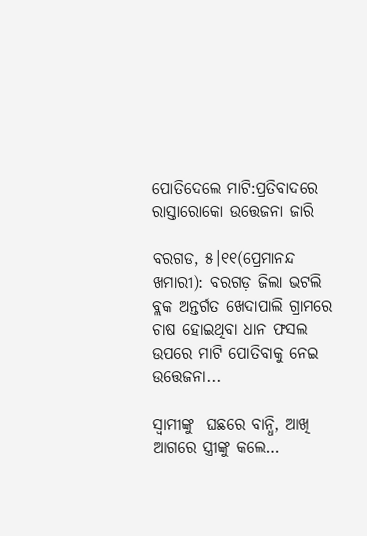ପୋତିଦେଲେ ମାଟି:ପ୍ରତିବାଦରେ ରାସ୍ତାରୋକୋ ଉତ୍ତେଜନା ଜାରି

ବରଗଡ, ୫।୧୧(ପ୍ରେମାନନ୍ଦ ଖମାରୀ): ବରଗଡ଼ ଜିଲା ଭଟଲି ବ୍ଲକ ଅନ୍ତର୍ଗତ ଖେଦାପାଲି ଗ୍ରାମରେ ଚାଷ ହୋଇଥିବା ଧାନ ଫସଲ ଉପରେ ମାଟି ପୋତିବାକୁ ନେଇ ଉତ୍ତେଜନା...

ସ୍ବାମୀଙ୍କୁ  ଘଛରେ ବାନ୍ଧି, ଆଖି ଆଗରେ ସ୍ତ୍ରୀଙ୍କୁ କଲେ…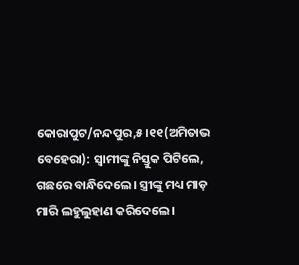କୋରାପୁଟ/ନନ୍ଦପୁର,୫।୧୧(ଅମିତାଭ ବେହେରା): ସ୍ବାମୀଙ୍କୁ ନିସ୍ତୁକ ପିଟିଲେ, ଗଛରେ ବାନ୍ଧିଦେଲେ। ସ୍ତ୍ରୀଙ୍କୁ ମଧ୍ୟ ମାଡ଼ ମାରି ଲହୁଲୁହାଣ କରିଦେଲେ।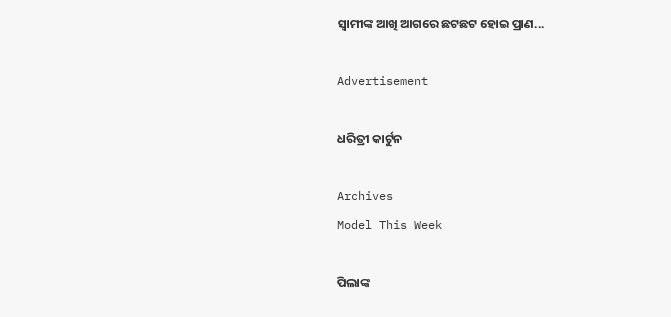ସ୍ବାମୀଙ୍କ ଆଖି ଆଗରେ ଛଟଛଟ ହୋଇ ପ୍ରାଣ...

Advertisement

ଧରିତ୍ରୀ କାର୍ଟୁନ

Archives
Model This Week

ପିଲାଙ୍କ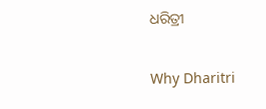ଧରିତ୍ରୀ

Why Dharitri